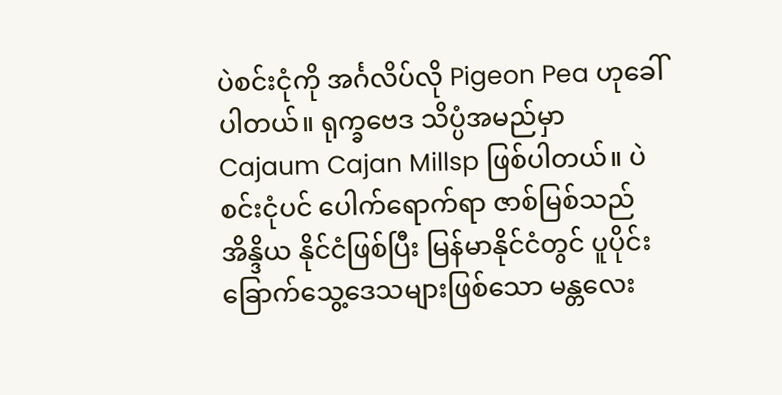ပဲစင်းငုံကို အင်္ဂလိပ်လို Pigeon Pea ဟုခေါ်ပါတယ်။ ရုက္ခဗေဒ သိပ္ပံအမည်မှာ Cajaum Cajan Millsp ဖြစ်ပါတယ်။ ပဲစင်းငုံပင် ပေါက်ရောက်ရာ ဇာစ်မြစ်သည် အိန္ဒိယ နိုင်ငံဖြစ်ပြီး မြန်မာနိုင်ငံတွင် ပူပိုင်းခြောက်သွေ့ဒေသများဖြစ်သော မန္တလေး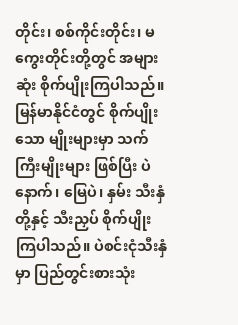တိုင်း၊ စစ်ကိုင်းတိုင်း၊ မကွေးတိုင်းတို့တွင် အများဆုံး စိုက်ပျိုးကြပါသည်။ မြန်မာနိုင်ငံတွင် စိုက်ပျိုးသော မျိုးများမှာ သက်ကြီးမျိုးများ ဖြစ်ပြီး ပဲနောက်၊ မြေပဲ၊ နှမ်း သီးနှံတို့နှင့် သီးညှပ် စိုက်ပျိုးကြပါသည်။ ပဲစင်းငုံသီးနှံမှာ ပြည်တွင်းစားသုံး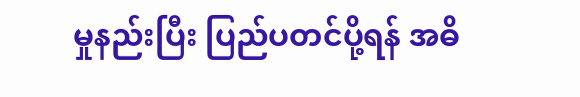မှုနည်းပြီး ပြည်ပတင်ပို့ရန် အဓိ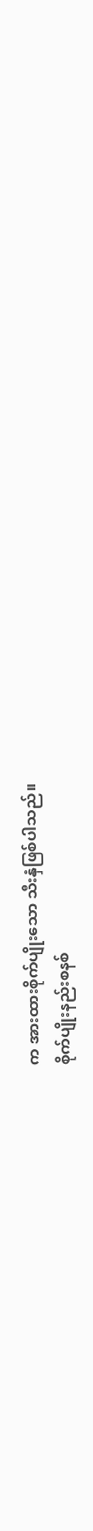က အားထားစိုက်ပျိုးသော သီးနှံဖြစ်ပါသည်။
စိုက်ပျိုးနည်းစနစ်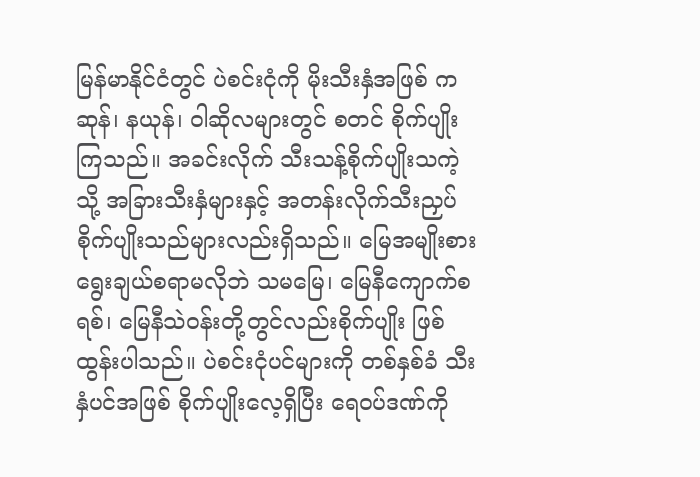မြန်မာနိုင်ငံတွင် ပဲစင်းငုံကို မိုးသီးနှံအဖြစ် ကဆုန်၊ နယုန်၊ ဝါဆိုလများတွင် စတင် စိုက်ပျိုးကြသည်။ အခင်းလိုက် သီးသန့်စိုက်ပျိုးသကဲ့သို့ အခြားသီးနှံများနှင့် အတန်းလိုက်သီးညှပ် စိုက်ပျိုးသည်များလည်းရှိသည်။ မြေအမျိုးစား ရွေးချယ်စရာမလိုဘဲ သမမြေ၊ မြေနီကျောက်စရစ်၊ မြေနီသဲဝန်းတို့တွင်လည်းစိုက်ပျိုး ဖြစ်ထွန်းပါသည်။ ပဲစင်းငုံပင်များကို တစ်နှစ်ခံ သီးနှံပင်အဖြစ် စိုက်ပျိုးလေ့ရှိပြီး ရေဝပ်ဒဏ်ကို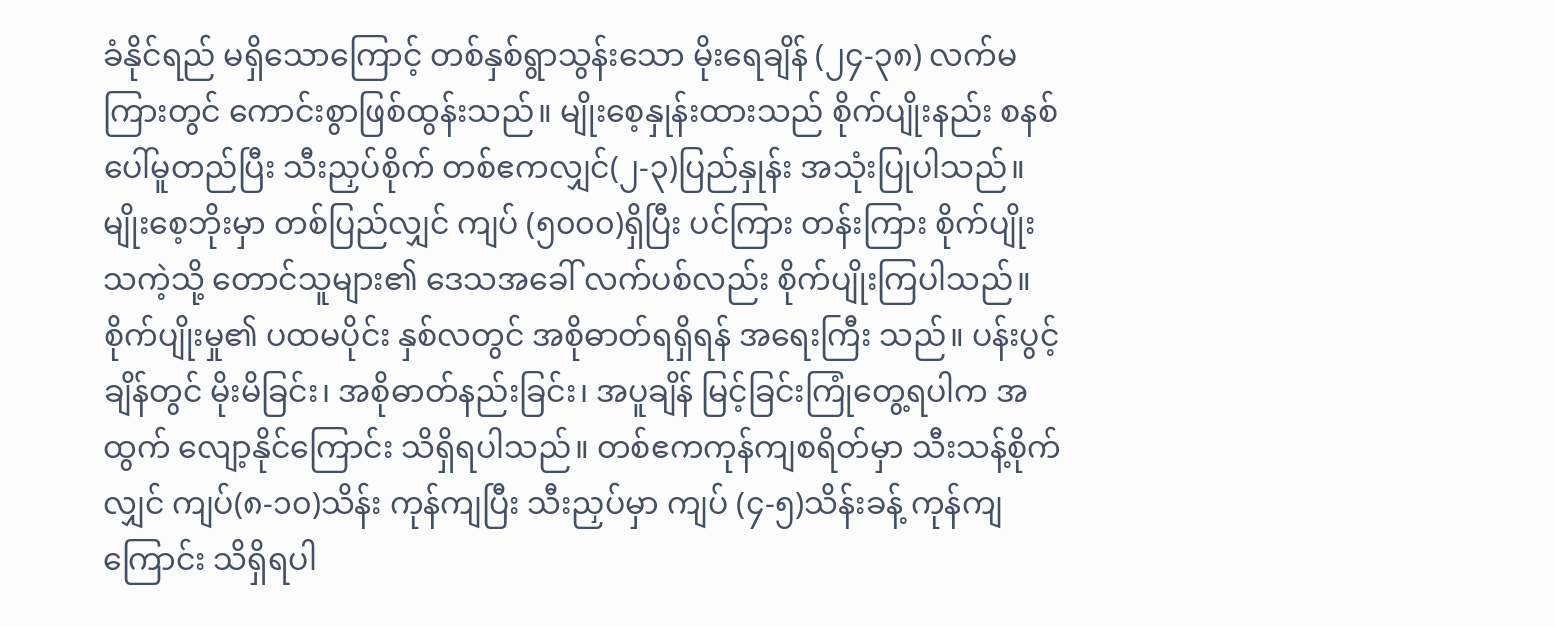ခံနိုင်ရည် မရှိသောကြောင့် တစ်နှစ်ရွာသွန်းသော မိုးရေချိန် (၂၄-၃၈) လက်မကြားတွင် ကောင်းစွာဖြစ်ထွန်းသည်။ မျိုးစေ့နှုန်းထားသည် စိုက်ပျိုးနည်း စနစ်ပေါ်မူတည်ပြီး သီးညှပ်စိုက် တစ်ဧကလျှင်(၂-၃)ပြည်နှုန်း အသုံးပြုပါသည်။ မျိုးစေ့ဘိုးမှာ တစ်ပြည်လျှင် ကျပ် (၅၀၀၀)ရှိပြီး ပင်ကြား တန်းကြား စိုက်ပျိုးသကဲ့သို့ တောင်သူများ၏ ဒေသအခေါ် လက်ပစ်လည်း စိုက်ပျိုးကြပါသည်။ စိုက်ပျိုးမှု၏ ပထမပိုင်း နှစ်လတွင် အစိုဓာတ်ရရှိရန် အရေးကြီး သည်။ ပန်းပွင့်ချိန်တွင် မိုးမိခြင်း၊ အစိုဓာတ်နည်းခြင်း၊ အပူချိန် မြင့်ခြင်းကြုံတွေ့ရပါက အထွက် လျော့နိုင်ကြောင်း သိရှိရပါသည်။ တစ်ဧကကုန်ကျစရိတ်မှာ သီးသန့်စိုက်လျှင် ကျပ်(၈-၁၀)သိန်း ကုန်ကျပြီး သီးညှပ်မှာ ကျပ် (၄-၅)သိန်းခန့် ကုန်ကျကြောင်း သိရှိရပါ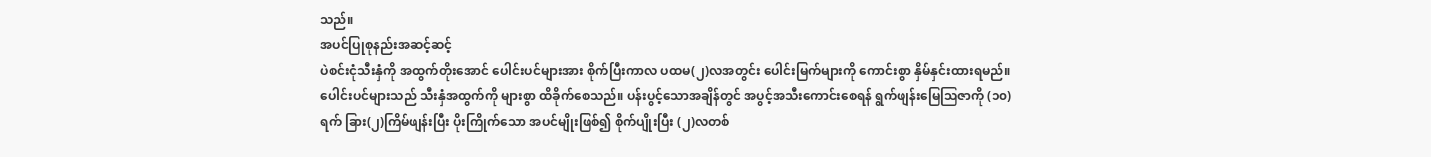သည်။
အပင်ပြုစုနည်းအဆင့်ဆင့်
ပဲစင်းငုံသီးနှံကို အထွက်တိုးအောင် ပေါင်းပင်များအား စိုက်ပြီးကာလ ပထမ(၂)လအတွင်း ပေါင်းမြက်များကို ကောင်းစွာ နှိမ်နှင်းထားရမည်။ ပေါင်းပင်များသည် သီးနှံအထွက်ကို များစွာ ထိခိုက်စေသည်။ ပန်းပွင့်သောအချိန်တွင် အပွင့်အသီးကောင်းစေရန် ရွက်ဖျန်းမြေဩဇာကို (၁၀)ရက် ခြား(၂)ကြိမ်ဖျန်းပြီး ပိုးကြိုက်သော အပင်မျိုးဖြစ်၍ စိုက်ပျိုးပြီး (၂)လတစ်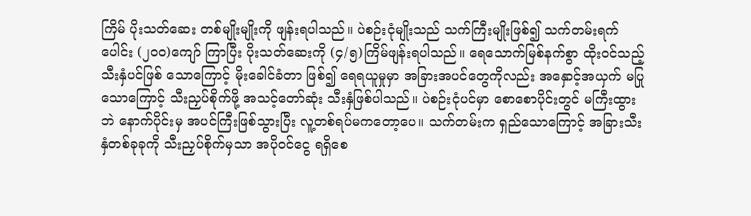ကြိမ် ပိုးသတ်ဆေး တစ်မျိုးမျိုးကို ဖျန်းရပါသည်။ ပဲစဉ်းငုံမျိုးသည် သက်ကြီးမျိုးဖြစ်၍ သက်တမ်းရက်ပေါင်း (၂၀၀)ကျော် ကြာပြီး ပိုးသတ်ဆေးကို (၄/၅)ကြိမ်ဖျန်းရပါသည်။ ရေသောက်မြစ်နက်စွာ ထိုးဝင်သည့် သီးနှံပင်ဖြစ် သောကြောင့် မိုးခေါင်ခံတာ ဖြစ်၍ ရေရယူမှုမှာ အခြားအပင်တွေကိုလည်း အနှောင့်အယှက် မပြု သောကြောင့် သီးညှပ်စိုက်ဖို့ အသင့်တော်ဆုံး သီးနှံဖြစ်ပါသည်။ ပဲစဉ်းငုံပင်မှာ စောစောပိုင်းတွင် မကြီးထွားဘဲ နောက်ပိုင်းမှ အပင်ကြီးဖြစ်သွားပြီး လူ့တစ်ရပ်မကတော့ပေ။ သက်တမ်းက ရှည်သောကြောင့် အခြားသီးနှံတစ်ခုခုကို သီးညှပ်စိုက်မှသာ အပိုဝင်ငွေ ရရှိစေ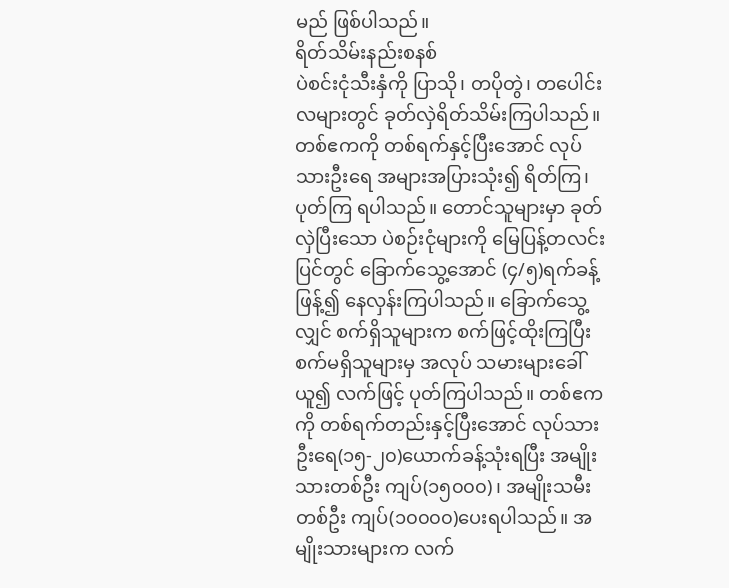မည် ဖြစ်ပါသည်။
ရိတ်သိမ်းနည်းစနစ်
ပဲစင်းငုံသီးနှံကို ပြာသို၊ တပိုတွဲ၊ တပေါင်း လများတွင် ခုတ်လှဲရိတ်သိမ်းကြပါသည်။ တစ်ဧကကို တစ်ရက်နှင့်ပြီးအောင် လုပ်သားဦးရေ အများအပြားသုံး၍ ရိတ်ကြ၊ ပုတ်ကြ ရပါသည်။ တောင်သူများမှာ ခုတ်လှဲပြီးသော ပဲစဉ်းငုံများကို မြေပြန့်တလင်းပြင်တွင် ခြောက်သွေ့အောင် (၄/၅)ရက်ခန့် ဖြန့်၍ နေလှန်းကြပါသည်။ ခြောက်သွေ့လျှင် စက်ရှိသူများက စက်ဖြင့်ထိုးကြပြီး စက်မရှိသူများမှ အလုပ် သမားများခေါ်ယူ၍ လက်ဖြင့် ပုတ်ကြပါသည်။ တစ်ဧကကို တစ်ရက်တည်းနှင့်ပြီးအောင် လုပ်သား ဦးရေ(၁၅-၂၀)ယောက်ခန့်သုံးရပြီး အမျိုးသားတစ်ဦး ကျပ်(၁၅၀၀၀)၊ အမျိုးသမီးတစ်ဦး ကျပ်(၁၀၀၀၀)ပေးရပါသည်။ အမျိုးသားများက လက်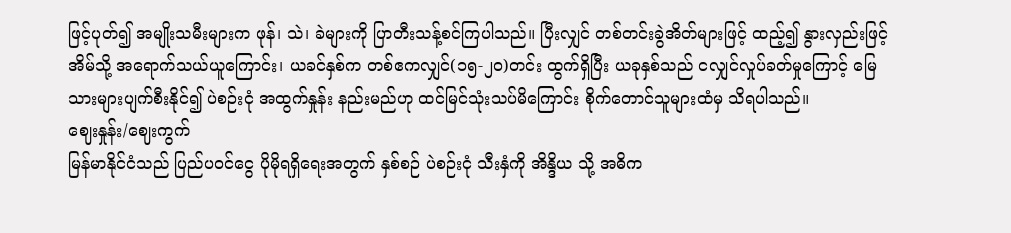ဖြင့်ပုတ်၍ အမျိုးသမီးများက ဖုန်၊ သဲ၊ ခဲများကို ပြာတီးသန့်စင်ကြပါသည်။ ပြီးလျှင် တစ်တင်းခွဲအိတ်များဖြင့် ထည့်၍ နွားလှည်းဖြင့် အိမ်သို့ အရောက်သယ်ယူကြောင်း၊ ယခင်နှစ်က တစ်ဧကလျှင်(၁၅-၂၀)တင်း ထွက်ရှိပြီး ယခုနှစ်သည် ငလျှင်လှုပ်ခတ်မှုကြောင့် မြေသားများပျက်စီးနိုင်၍ ပဲစဉ်းငုံ အထွက်နှုန်း နည်းမည်ဟု ထင်မြင်သုံးသပ်မိကြောင်း စိုက်တောင်သူများထံမှ သိရပါသည်။
ဈေးနှုန်း/ဈေးကွက်
မြန်မာနိုင်ငံသည် ပြည်ပဝင်ငွေ ပိုမိုရရှိရေးအတွက် နှစ်စဉ် ပဲစဉ်းငုံ သီးနှံကို အိန္ဒိယ သို့ အဓိက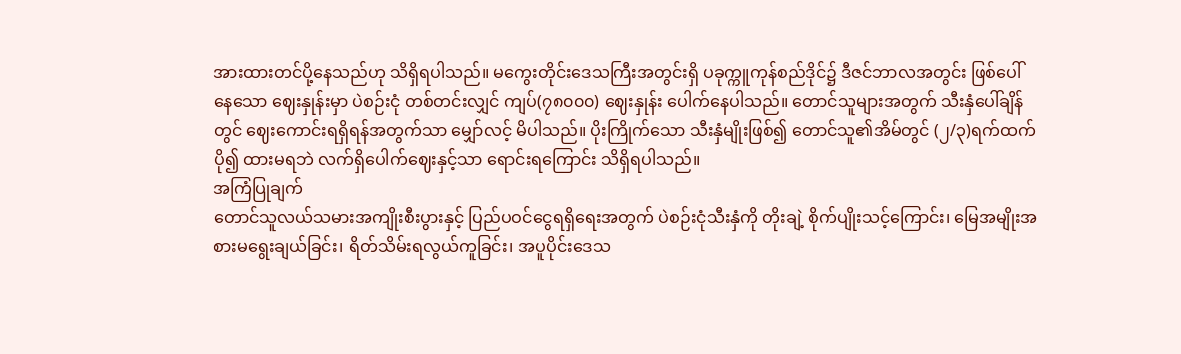အားထားတင်ပို့နေသည်ဟု သိရှိရပါသည်။ မကွေးတိုင်းဒေသကြီးအတွင်းရှိ ပခုက္ကူကုန်စည်ဒိုင်၌ ဒီဇင်ဘာလအတွင်း ဖြစ်ပေါ်နေသော ဈေးနှုန်းမှာ ပဲစဉ်းငုံ တစ်တင်းလျှင် ကျပ်(၇၈၀၀၀) ဈေးနှုန်း ပေါက်နေပါသည်။ တောင်သူများအတွက် သီးနှံပေါ်ချိန်တွင် ဈေးကောင်းရရှိရန်အတွက်သာ မျှော်လင့် မိပါသည်။ ပိုးကြိုက်သော သီးနှံမျိုးဖြစ်၍ တောင်သူ၏အိမ်တွင် (၂/၃)ရက်ထက်ပို၍ ထားမရဘဲ လက်ရှိပေါက်ဈေးနှင့်သာ ရောင်းရကြောင်း သိရှိရပါသည်။
အကြံပြုချက်
တောင်သူလယ်သမားအကျိုးစီးပွားနှင့် ပြည်ပဝင်ငွေရရှိရေးအတွက် ပဲစဉ်းငုံသီးနှံကို တိုးချဲ့ စိုက်ပျိုးသင့်ကြောင်း၊ မြေအမျိုးအစားမရွေးချယ်ခြင်း၊ ရိတ်သိမ်းရလွယ်ကူခြင်း၊ အပူပိုင်းဒေသ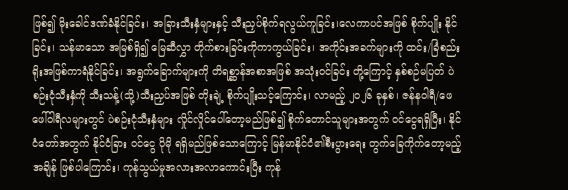ဖြစ်၍ မိုးခေါင်ဒဏ်ခံနိုင်ခြင်း၊ အခြားသီးနှံများနှင့် သီးညှပ်စိုက်ရလွယ်ကူခြင်း၊လေကာပင်အဖြစ် စိုက်ပျိုး နိုင်ခြင်း၊ သန်မာသော အမြစ်ရှိ၍ မြေဆီလွှာ တိုက်စားခြင်းကိုကာကွယ်ခြင်း၊ အကိုင်းအခက်များကို ထင်း/ခြံစည်းရိုးအဖြစ်ကာရံနိုင်ခြင်း၊ အရွက်ခြောက်များကို တိရစ္ဆာန်အစာအဖြစ် အသုံးဝင်ခြင်း တို့ကြောင့် နှစ်စဉ်မပြတ် ပဲစဉ်းငုံသီးနှံကို သီးသန့်(သို့)သီးညှပ်အဖြစ် တိုးချဲ့ စိုက်ပျိုးသင့်ကြောင်း၊ လာမည့် ၂၀၂၆ ခုနှစ်၊ ဇန်နဝါရီ/ဖေဖေါ်ဝါရီလများတွင် ပဲစဉ်းငုံသီးနှံများ လှိုင်လှိုင်ပေါ်တော့မည်ဖြစ်၍ စိုက်တောင်သူများအတွက် ဝင်ငွေရရှိပြီး၊ နိုင်ငံတော်အတွက် နိုင်ငံခြား ဝင်ငွေ ပိုမို ရရှိမည်ဖြစ်သောကြောင့် မြန်မာနိုင်ငံ၏စီးပွားရေး တွက်ခြေကိုက်တော့မည့် အချိန် ဖြစ်ပါကြောင်း၊ ကုန်သွယ်မှုအလားအလာကောင်းပြီး ကုန်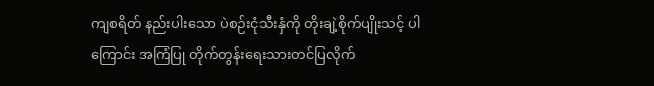ကျစရိတ် နည်းပါးသော ပဲစဉ်းငုံသီးနှံကို တိုးချဲ့စိုက်ပျိုးသင့် ပါကြောင်း အကြံပြု တိုက်တွန်းရေးသားတင်ပြလိုက်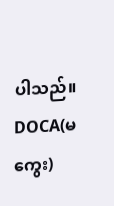ပါသည်။
DOCA(မကွေး)